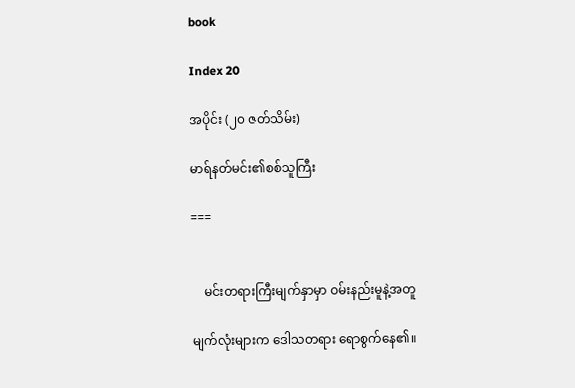book

Index 20

အပိုင်း (၂၀ ဇတ်သိမ်း)

မာရ်နတ်မင်း၏စစ်သူကြီး

===


    မင်းတရားကြီးမျက်နှာမှာ ဝမ်းနည်းမူနဲ့အတူ

မျက်လုံးများက ဒေါသတရား ရောစွက်နေ၏။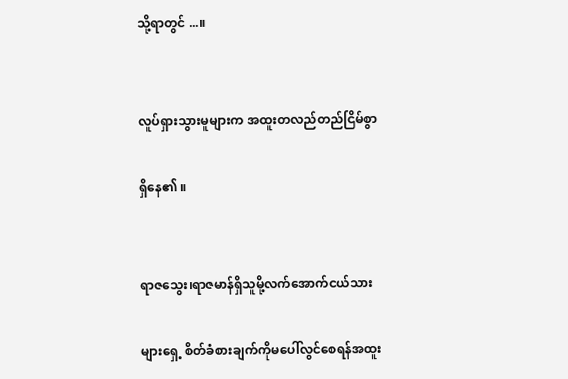သို့ရာတွင် ...။


လူပ်ရှားသွားမူများက အထူးတလည်တည်ငြိမ်စွာ

ရှိနေ၏ ။


ရာဇသွေး၊ရာဇမာန်ရှိသူမို့လက်အောက်ငယ်သား

များရှေ့ စိတ်ခံစားချက်ကိုမပေါ်လွင်စေရန်အထူး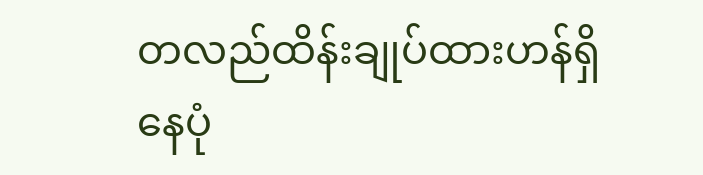တလည်ထိန်းချုပ်ထားဟန်ရှိနေပုံ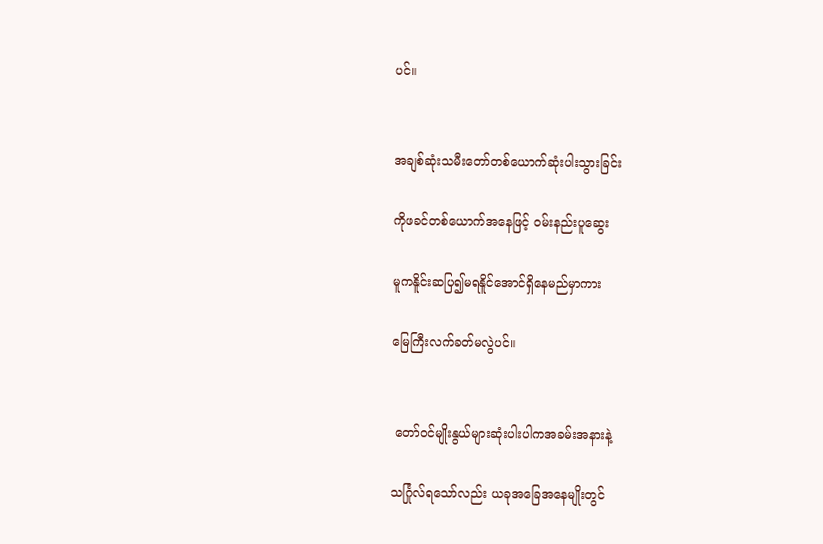ပင်။


အချစ်ဆုံးသမီးတော်တစ်ယောက်ဆုံးပါးသွားခြင်း

ကိုဖခင်တစ်ယောက်အနေဖြင့် ဝမ်းနည်းပူဆွေး

မူကနိူင်းဆပြ၍မရနိူင်အောင်ရှိနေမည်မှာကား

မြေကြီးလက်ခတ်မလွဲပင်။


 တော်ဝင်မျိုးနွယ်များဆုံးပါးပါကအခမ်းအနားနဲ့

သင်္ဂြုလ်ရသော်လည်း ယခုအခြေအနေမျိုးတွင်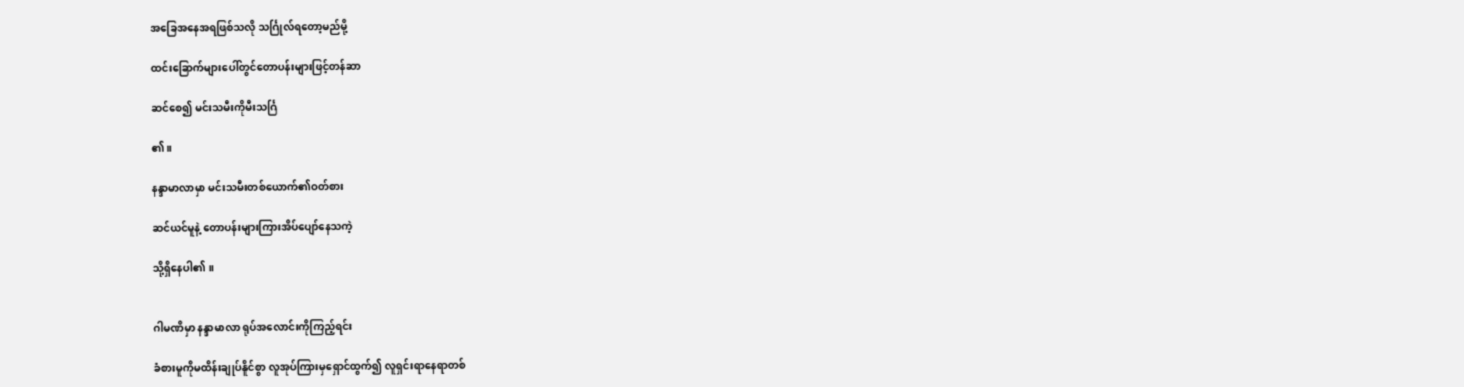အခြေအနေအရဖြစ်သလို သင်္ဂြုလ်ရတော့မည်မို့

ထင်းခြောက်များပေါ်တွင်တောပန်းများဖြင့်တန်ဆာ

ဆင်စေ၍ မင်းသမီးကိုမီးသင်္ဂြ

၏။

နန္ဒာမာလာမှာ မင်းသမီးတစ်ယောက်၏ဝတ်စား

ဆင်ယင်မူနဲ့ တောပန်းများကြားအိပ်ပျော်နေသကဲ့

သို့ရှိနေပါ၏ ။


ဂါမဏိမှာ နန္ဒာမာလာ ရုပ်အလောင်းကိုကြည့်ရင်း

ခံစားမူကိုမထိန်းချုပ်နိူင်စွာ လူအုပ်ကြားမှရှောင်ထွက်၍ လူရှင်းရာနေရာတစ်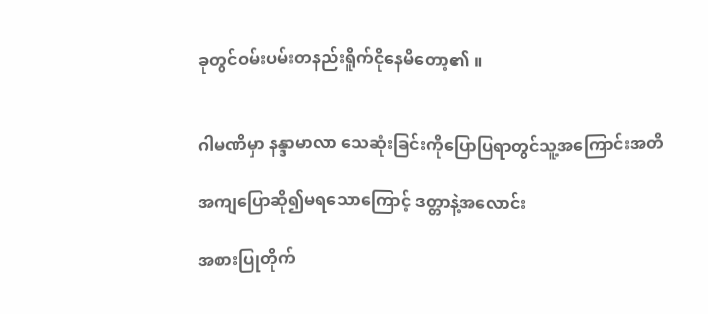ခုတွင်ဝမ်းပမ်းတနည်းရိူက်ငိုနေမိတော့၏ ။


ဂါမဏိမှာ နန္ဒာမာလာ သေဆုံးခြင်းကိုပြောပြရာတွင်သူ့အကြောင်းအတိ

အကျပြောဆို၍မရသောကြောင့် ဒတ္တာနဲ့အလောင်း

အစားပြုတိုက်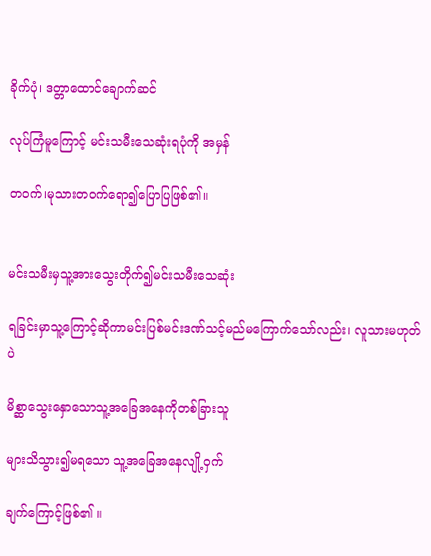ခိုက်ပုံ၊ ဒတ္တာထောင်ချောက်ဆင်

လုပ်ကြံမူကြောင့် မင်းသမီးသေဆုံးရပုံကို အမှန်

တဝက်၊မုသားတဝက်ရော၍ပြောပြဖြစ်၏။


မင်းသမီးမှသူ့အားသွေးတိုက်၍မင်းသမီးသေဆုံး

ရခြင်းမှာသူ့ကြောင့်ဆိုကာမင်းပြစ်မင်းဒဏ်သင့်မည်မကြောက်သော်လည်း၊ လူသားမဟုတ်ပဲ

မိစ္ဆာသွေးနှောသောသူ့အခြေအနေကိုတစ်ခြားသူ

များသိသွား၍မရသော သူ့အခြေအနေလျို့ဝှက်

ချက်ကြောင့်ဖြစ်၏ ။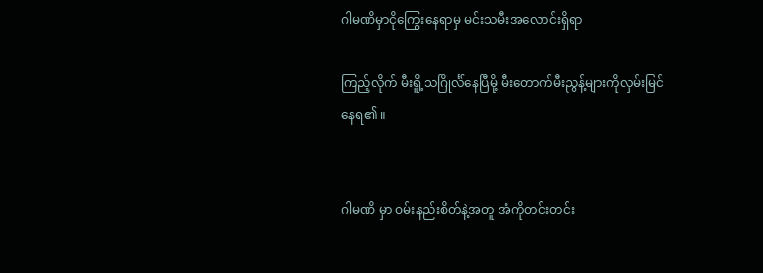ဂါမဏိမှာငိုကြွေးနေရာမှ မင်းသမီးအလောင်းရှိရာ

ကြည့်လိုက် မီးရိူ့သဂြိုင်္လ်နေပြီမို့ မီးတောက်မီးညွန့်များကိုလှမ်းမြင်နေရ၏ ။


ဂါမဏိ မှာ ဝမ်းနည်းစိတ်နဲ့အတူ အံကိုတင်းတင်း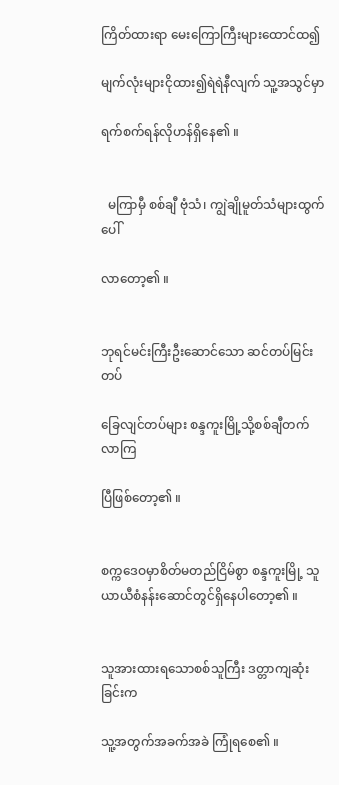ကြိတ်ထားရာ မေးကြောကြီးများထောင်ထ၍

မျက်လုံးများငိုထား၍ရဲရဲနီလျက် သူ့အသွင်မှာ

ရက်စက်ရန်လိုဟန်ရှိနေ၏ ။


  မကြာမှီ စစ်ချီ ဗုံသံ၊ ကျွဲချိုမူတ်သံများထွက်ပေါ်

လာတော့၏ ။


ဘုရင်မင်းကြီးဦးဆောင်သော ဆင်တပ်မြင်းတပ်

ခြေလျင်တပ်များ စန္ဒကူးမြို့သို့စစ်ချီတက်လာကြ

ပြီဖြစ်တော့၏ ။


စက္ကဒေဝမှာစိတ်မတည်ငြိမ်စွာ စန္ဒကူးမြို့ သူယာယီစံနန်းဆောင်တွင်ရှိနေပါတော့၏ ။


သူအားထားရသောစစ်သူကြီး ဒတ္တာကျဆုံးခြင်းက

သူ့အတွက်အခက်အခဲ ကြုံရစေ၏ ။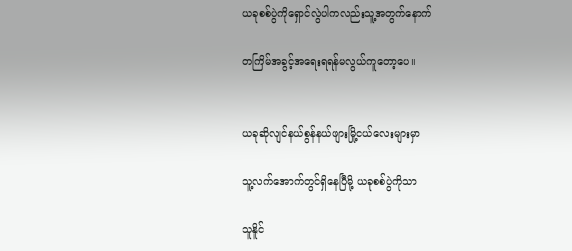ယခုစစ်ပွဲကိုရှောင်လွဲပါကလည်းသူ့အတွက်နောက်

တကြိမ်အခွင့်အရေးရရန်မလွယ်ကူတော့ပေ။


ယခုဆိုလျင်နယ်စွန်နယ်ဖျားမြို့ငယ်လေးများမှာ

သူ့လက်အောက်တွင်ရှိနေပြီမို့ ယခုစစ်ပွဲကိုသာ

သူနိူင်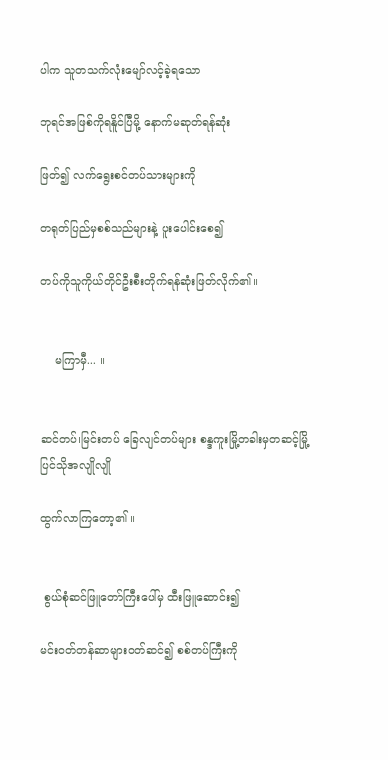ပါက သူတသက်လုံးမျော်လင့်ခဲ့ရသော

ဘုရင်အဖြစ်ကိုရနိူင်ပြီမို့ နောက်မဆုတ်ရန်ဆုံး

ဖြတ်၍ လက်ရွေးစင်တပ်သားများကို

တရုတ်ပြည်မှစစ်သည်များနဲ့ ပူးပေါင်းစေ၍

တပ်ကိုသူကိုယ်တိုင်ဦးစီးတိုက်ရန်ဆုံးဖြတ်လိုက်၏။


    မကြာမှီ... ။


ဆင်တပ်၊မြင်းတပ် ခြေလျင်တပ်များ စန္ဒကူးမြို့တခါးမှတဆင့်မြို့ပြင်သိုအလျိုလျို

ထွက်လာကြတော့၏ ။


 စွယ်စုံဆင်ဖြူတော်ကြီးပေါ်မှ ထီးဖြူဆောင်း၍

မင်းဝတ်တန်ဆာများဝတ်ဆင်၍ စစ်တပ်ကြီးကို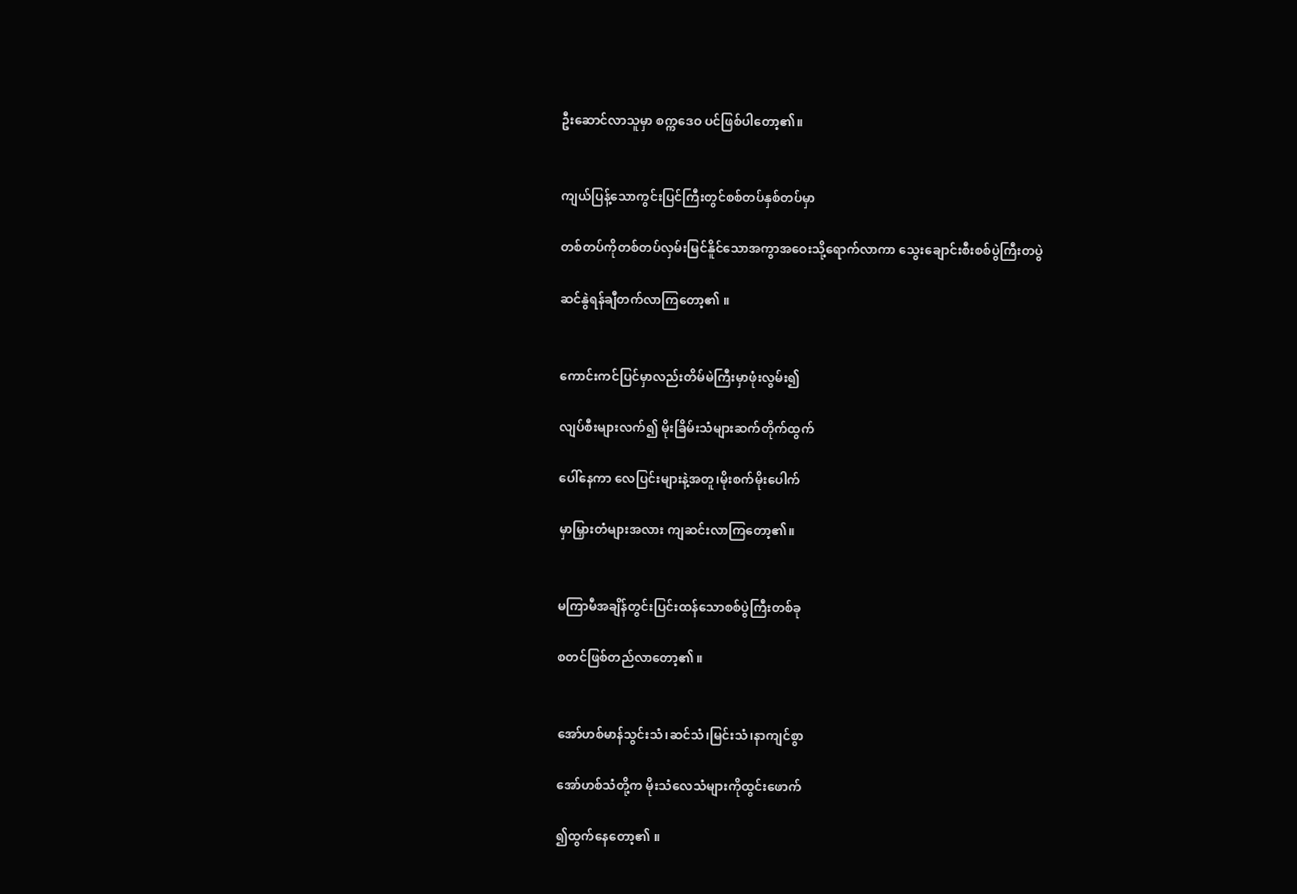ဦးဆောင်လာသူမှာ စက္ကဒေဝ ပင်ဖြစ်ပါတော့၏။


ကျယ်ပြန့်သောကွင်းပြင်ကြီးတွင်စစ်တပ်နှစ်တပ်မှာ

တစ်တပ်ကိုတစ်တပ်လှမ်းမြင်နိူင်သောအကွာအဝေးသို့ရောက်လာကာ သွေးချောင်းစီးစစ်ပွဲကြီးတပွဲ

ဆင်နွဲရန်ချီတက်လာကြတော့၏ ။


ကောင်းကင်ပြင်မှာလည်းတိမ်မဲကြီးမှာဖုံးလွမ်း၍

လျပ်စီးများလက်၍ မိုးခြိမ်းသံများဆက်တိုက်ထွက်

ပေါ်နေကာ လေပြင်းများနဲ့အတူ၊မိုးစက်မိုးပေါက်

မှာမြှားတံများအလား ကျဆင်းလာကြတော့၏။


မကြာမီအချိန်တွင်းပြင်းထန်သောစစ်ပွဲကြီးတစ်ခု

စတင်ဖြစ်တည်လာတော့၏ ။


အော်ဟစ်မာန်သွင်းသံ၊ဆင်သံ၊မြင်းသံ၊နာကျင်စွာ

အော်ဟစ်သံတို့က မိုးသံလေသံများကိုထွင်းဖောက်

၍ထွက်နေတော့၏ ။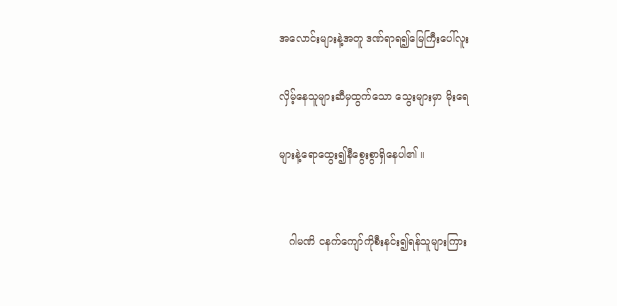အလောင်းများနဲ့အတူ ဒဏ်ရာရ၍မြေကြီးပေါ်လူး

လှိမ့်နေသူများဆီမှထွက်သော သွေးများမှာ မိုးရေ

များနဲ့ရောထွေး၍နီစွေးစွာရှိနေပါ၏ ။


   ဂါမဏိ ငနက်ကျော်ကိုစီးနင်း၍ရန်သူများကြား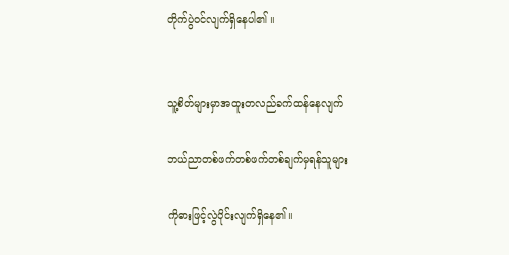တိုက်ပွဲဝင်လျက်ရှိနေပါ၏ ။


သူ့စိတ်များမှာအထူးတလည်ခက်ထန်နေလျက်

ဘယ်ညာတစ်ဖက်တစ်ဖက်တစ်ချက်မှရန်သူများ

ကိုဓားဖြင့်လွဲပိုင်းလျက်ရှိနေ၏။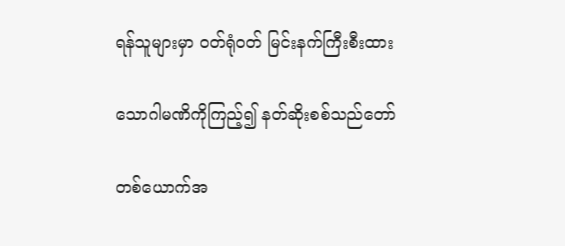ရန်သူများမှာ ဝတ်ရုံဝတ် မြင်းနက်ကြီးစီးထား

သောဂါမဏိကိုကြည့်၍ နတ်ဆိုးစစ်သည်တော်

တစ်ယောက်အ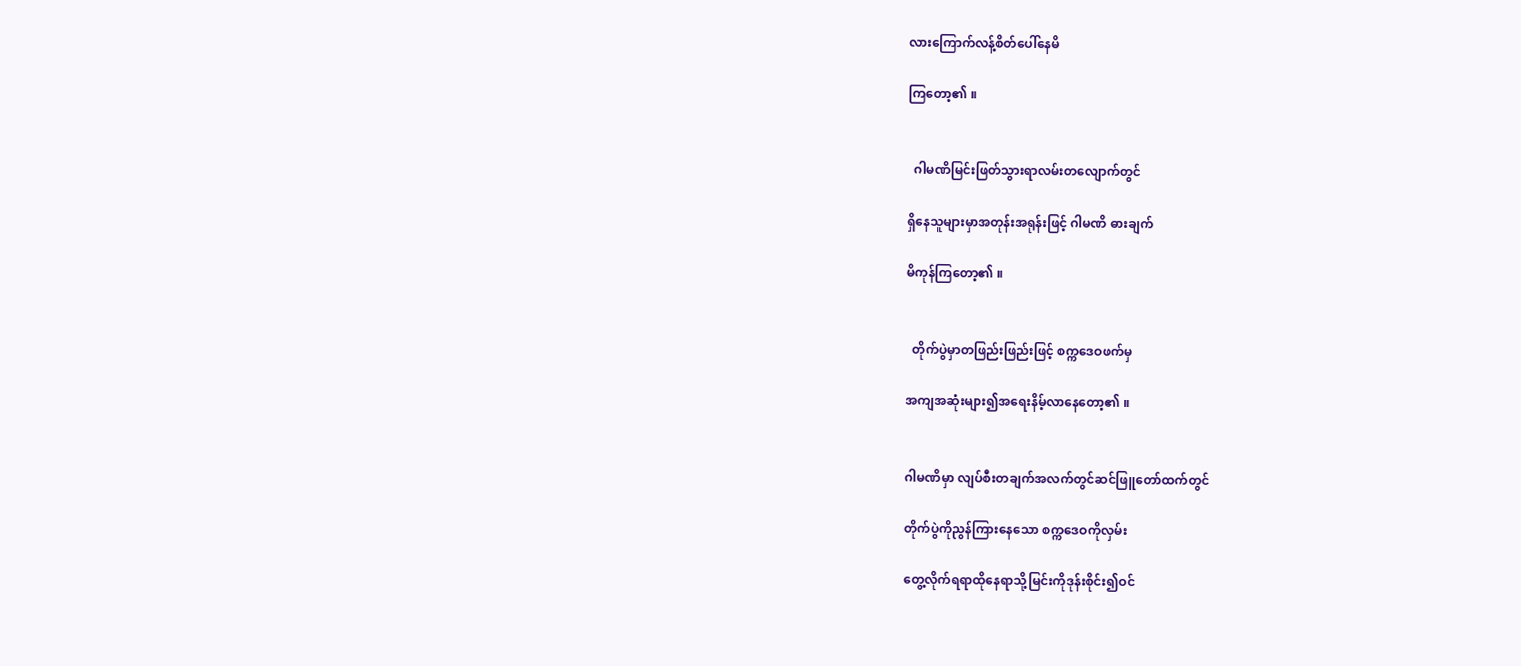လားကြောက်လန့်စိတ်ပေါ်နေမိ

ကြတော့၏ ။


  ဂါမဏိမြင်းဖြတ်သွားရာလမ်းတလျောက်တွင်

ရှိနေသူများမှာအတုန်းအရုန်းဖြင့် ဂါမဏိ ဓားချက်

မိကုန်ကြတော့၏ ။


  တိုက်ပွဲမှာတဖြည်းဖြည်းဖြင့် စက္ကဒေဝဖက်မှ

အကျအဆုံးများ၍အရေးနိမ့်လာနေတော့၏ ။


ဂါမဏိမှာ လျပ်စီးတချက်အလက်တွင်ဆင်ဖြူတော်ထက်တွင်

တိုက်ပွဲကိုညွန်ကြားနေသော စက္ကဒေဝကိုလှမ်း

တွေ့လိုက်ရရာထိုနေရာသို့မြင်းကိုဒုန်းစိုင်း၍ဝင်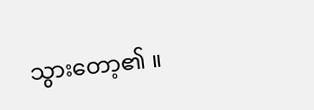သွားတော့၏ ။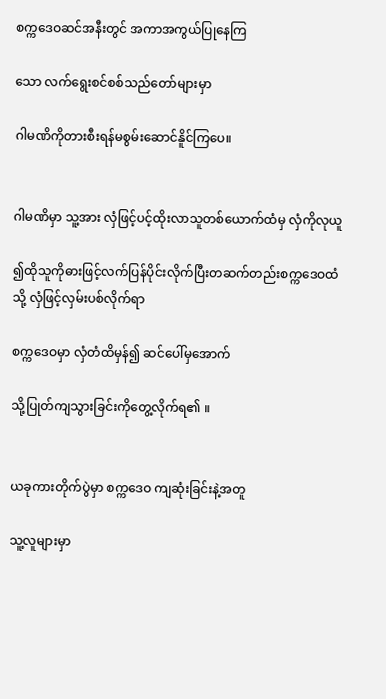စက္ကဒေဝဆင်အနီးတွင် အကာအကွယ်ပြုနေကြ

သော လက်ရွေးစင်စစ်သည်တော်များမှာ

ဂါမဏိကိုတားစီးရန်မစွမ်းဆောင်နိူင်ကြပေ။


ဂါမဏိမှာ သူ့အား လှံဖြင့်ပင့်ထိုးလာသူတစ်ယောက်ထံမှ လှံကိုလုယူ

၍ထိုသူကိုဓားဖြင့်လက်ပြန်ပိုင်းလိုက်ပြီးတဆက်တည်းစက္ကဒေဝထံသို့ လှံဖြင့်လှမ်းပစ်လိုက်ရာ

စက္ကဒေဝမှာ လှံတံထိမှန်၍ ဆင်ပေါ်မှအောက်

သို့ပြုတ်ကျသွားခြင်းကိုတွေ့လိုက်ရ၏ ။


ယခုကားတိုက်ပွဲမှာ စက္ကဒေဝ ကျဆုံးခြင်းနဲ့အတူ

သူ့လူများမှာ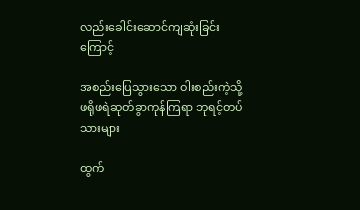လည်းခေါင်းဆောင်ကျဆုံးခြင်းကြောင့်

အစည်းပြေသွားသော ဝါးစည်းကဲ့သို့ ဖရိုဖရဲဆုတ်ခွာကုန်ကြရာ ဘုရင့်တပ်သားများ

ထွက်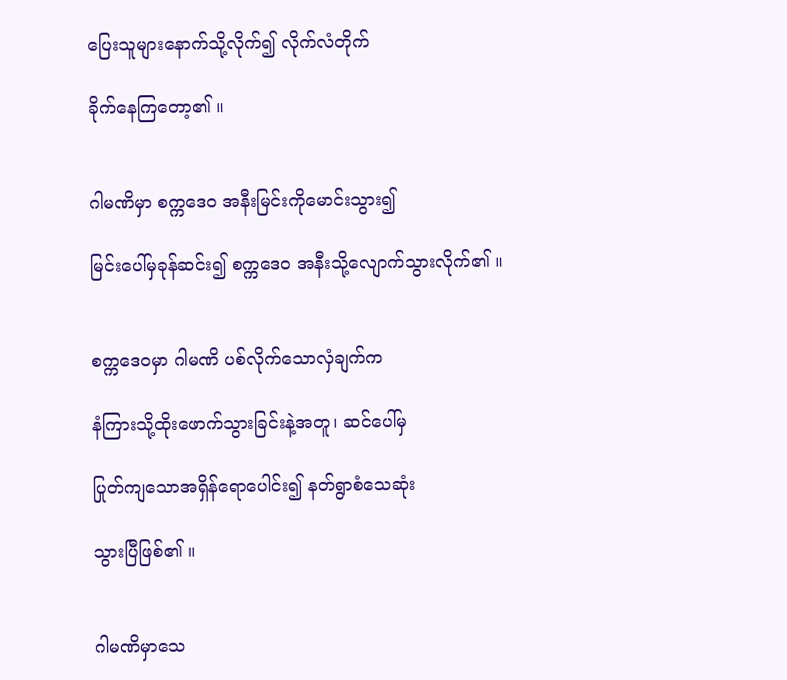ပြေးသူများနောက်သို့လိုက်၍ လိုက်လံတိုက်

ခိုက်နေကြတော့၏ ။


ဂါမဏိမှာ စက္ကဒေဝ အနီးမြင်းကိုမောင်းသွား၍

မြင်းပေါ်မှခုန်ဆင်း၍ စက္ကဒေဝ အနီးသို့လျောက်သွားလိုက်၏ ။


စက္ကဒေဝမှာ ဂါမဏိ ပစ်လိုက်သောလှံချက်က

နံကြားသို့ထိုးဖောက်သွားခြင်းနဲ့အတူ၊ ဆင်ပေါ်မှ

ပြုတ်ကျသောအရှိန်ရောပေါင်း၍ နတ်ရွာစံသေဆုံး

သွားပြီဖြစ်၏ ။


ဂါမဏိမှာသေ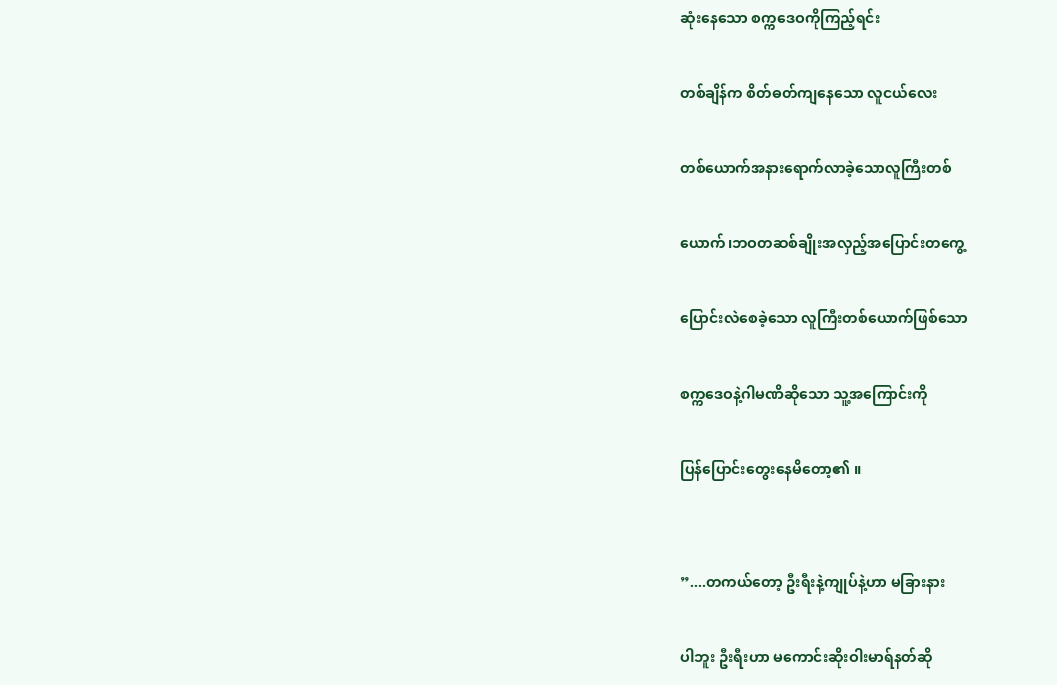ဆုံးနေသော စက္ကဒေဝကိုကြည့်ရင်း

တစ်ချိန်က စိတ်ဓတ်ကျနေသော လူငယ်လေး

တစ်ယောက်အနားရောက်လာခဲ့သောလူကြီးတစ်

ယောက်၊ဘဝတဆစ်ချိုးအလှည့်အပြောင်းတကွေ့

ပြောင်းလဲစေခဲ့သော လူကြီးတစ်ယောက်ဖြစ်သော

စက္ကဒေဝနဲ့ဂါမဏိဆိုသော သူ့အကြောင်းကို

ပြန်ပြောင်းတွေးနေမိတော့၏ ။


”....တကယ်တော့ ဦးရီးနဲ့ကျုပ်နဲ့ဟာ မခြားနား

ပါဘူး ဦးရီးဟာ မကောင်းဆိုးဝါးမာရ်နတ်ဆို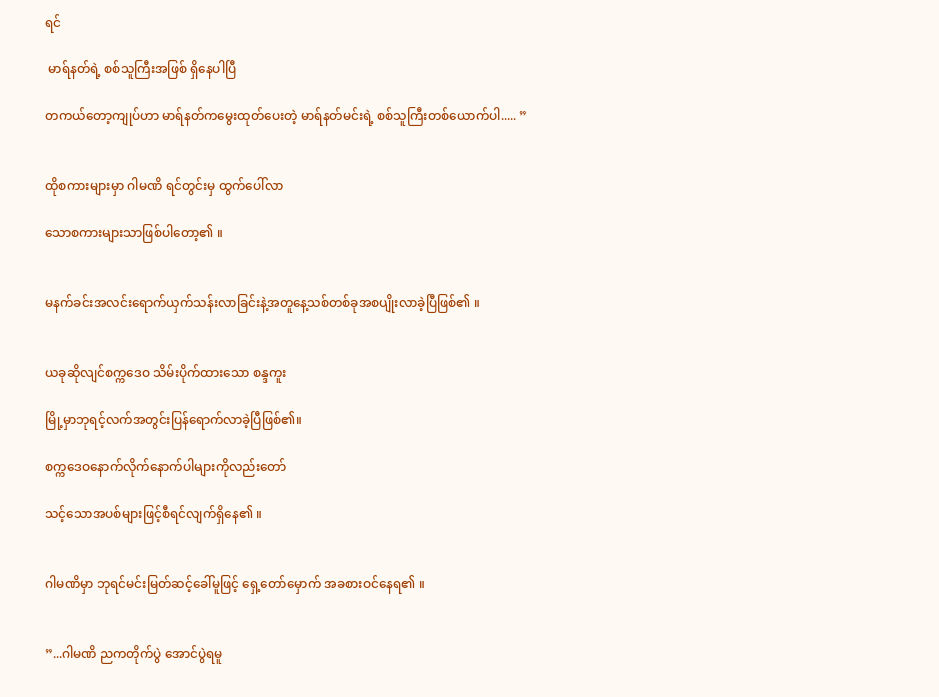ရင်

 မာရ်နတ်ရဲ့ စစ်သူကြီးအဖြစ် ရှိနေပါပြီ

တကယ်တော့ကျုပ်ဟာ မာရ်နတ်ကမွေးထုတ်ပေးတဲ့ မာရ်နတ်မင်းရဲ့ စစ်သူကြီးတစ်ယောက်ပါ..... ”


ထိုစကားများမှာ ဂါမဏိ ရင်တွင်းမှ ထွက်ပေါ်လာ

သောစကားများသာဖြစ်ပါတော့၏ ။


မနက်ခင်းအလင်းရောက်ယှက်သန်းလာခြင်းနဲ့အတူနေ့သစ်တစ်ခုအစပျိုးလာခဲ့ပြီဖြစ်၏ ။


ယခုဆိုလျင်စက္ကဒေဝ သိမ်းပိုက်ထားသော စန္ဒကူး

မြို့မှာဘုရင့်လက်အတွင်းပြန်ရောက်လာခဲ့ပြီဖြစ်၏။

စက္ကဒေဝနောက်လိုက်နောက်ပါများကိုလည်းတော်

သင့်သောအပစ်များဖြင့်စီရင်လျက်ရှိနေ၏ ။


ဂါမဏိမှာ ဘုရင်မင်းမြတ်ဆင့်ခေါ်မူဖြင့် ရှေ့တော်မှောက် အခစားဝင်နေရ၏ ။


”...ဂါမဏိ ညကတိုက်ပွဲ အောင်ပွဲရမူ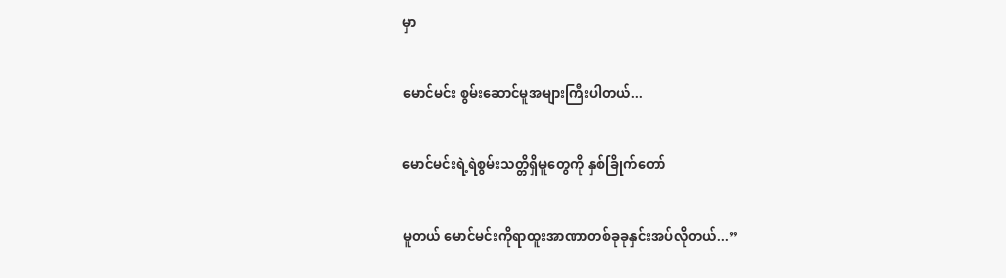မှာ

မောင်မင်း စွမ်းဆောင်မူအများကြီးပါတယ်...

မောင်မင်းရဲ့ရဲစွမ်းသတ္တိရှိမူတွေကို နှစ်ခြိုက်တော်

မူတယ် မောင်မင်းကိုရာထူးအာဏာတစ်ခုခုနှင်းအပ်လိုတယ်...”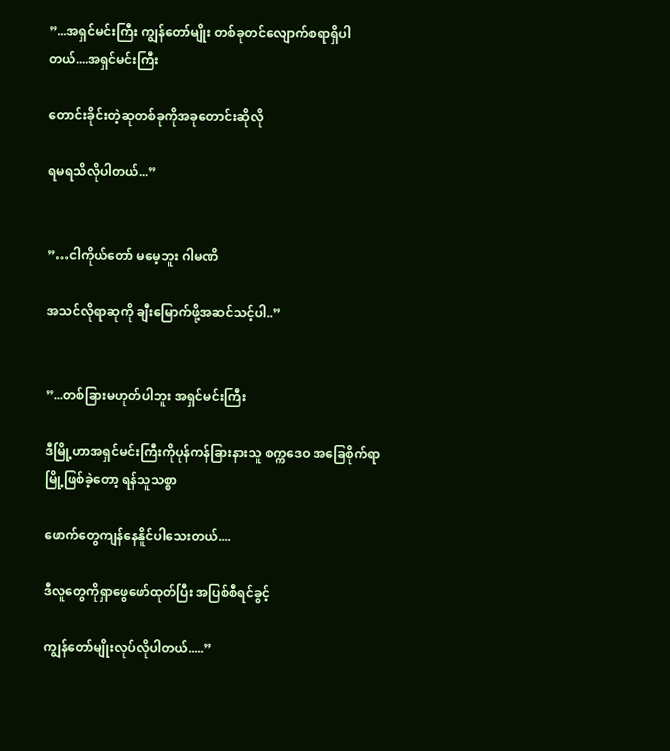”...အရှင်မင်းကြီး ကျွန်တော်မျိုး တစ်ခုတင်လျောက်စရာရှိပါတယ်....အရှင်မင်းကြီး

တောင်းခိုင်းတဲ့ဆုတစ်ခုကိုအခုတောင်းဆိုလို

ရမရသိလိုပါတယ်...”


”…ငါကိုယ်တော် မမေ့ဘူး ဂါမဏိ

အသင်လိုရာဆုကို ချီးမြောက်ဖို့အဆင်သင့်ပါ..”


”...တစ်ခြားမဟုတ်ပါဘူး အရှင်မင်းကြီး

ဒီမြို့ဟာအရှင်မင်းကြီးကိုပုန်ကန်ခြားနားသူ စက္ကဒေဝ အခြေစိုက်ရာမြို့ဖြစ်ခဲ့တော့ ရန်သူသစ္စာ

ဖောက်တွေကျန်နေနိူင်ပါသေးတယ်....

ဒီလူတွေကိုရှာဖွေဖော်ထုတ်ပြီး အပြစ်စီရင်ခွင့်

ကျွန်တော်မျိုးလုပ်လိုပါတယ်.....”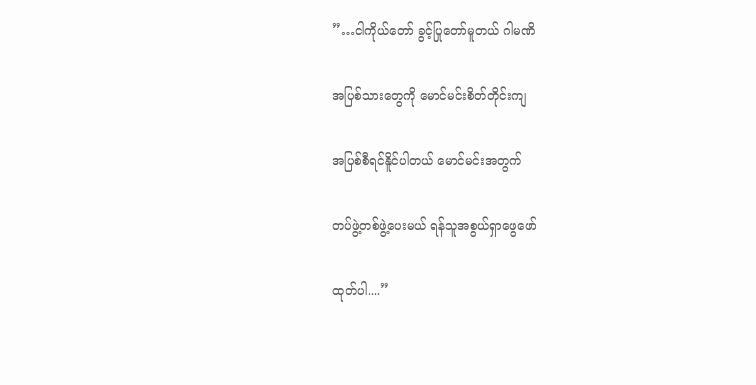”…ငါကိုယ်တော် ခွင့်ပြုတော်မူတယ် ဂါမဏိ

အပြစ်သားတွေကို မောင်မင်းစိတ်တိုင်းကျ

အပြစ်စီရင်နိူင်ပါတယ် မောင်မင်းအတွက်

တပ်ဖွဲ့တစ်ဖွဲ့ပေးမယ် ရန်သူအစွယ်ရှာဖွေဖော်

ထုတ်ပါ....”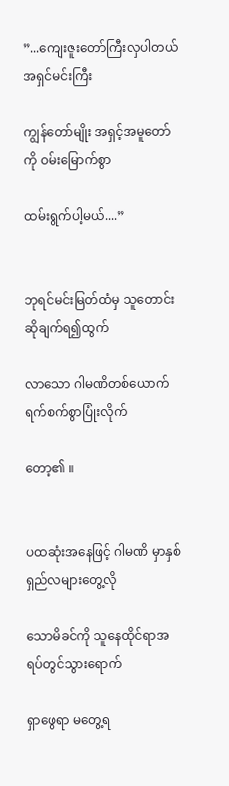”...ကျေးဇူးတော်ကြီးလှပါတယ် အရှင်မင်းကြီး

ကျွန်တော်မျိုး အရှင့်အမူတော်ကို ဝမ်းမြောက်စွာ

ထမ်းရွက်ပါ့မယ်....”


ဘုရင်မင်းမြတ်ထံမှ သူတောင်းဆိုချက်ရ၍ထွက်

လာသော ဂါမဏိတစ်ယောက်ရက်စက်စွာပြုံးလိုက်

တော့၏ ။


ပထဆုံးအနေဖြင့် ဂါမဏိ မှာနှစ်ရှည်လများတွေ့လို

သောမိခင်ကို သူနေထိုင်ရာအရပ်တွင်သွားရောက်

ရှာဖွေရာ မတွေ့ရ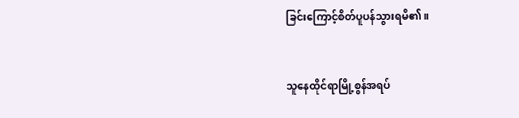ခြင်းကြောင့်စိတ်ပူပန်သွားရမိ၏။


သူနေထိုင်ရာမြို့စွန်အရပ်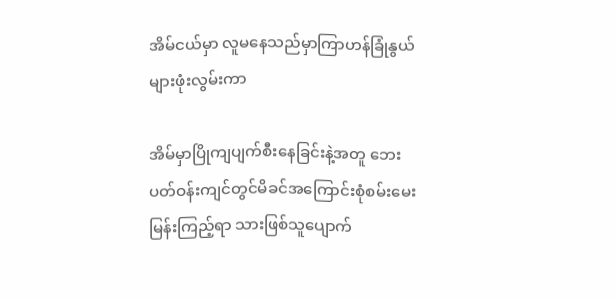အိမ်ငယ်မှာ လူမနေသည်မှာကြာဟန်ခြုံနွယ်များဖုံးလွမ်းကာ

အိမ်မှာပြိုကျပျက်စီးနေခြင်းနဲ့အတူ ဘေးပတ်ဝန်းကျင်တွင်မိခင်အကြောင်းစုံစမ်းမေးမြန်းကြည့်ရာ သားဖြစ်သူပျောက်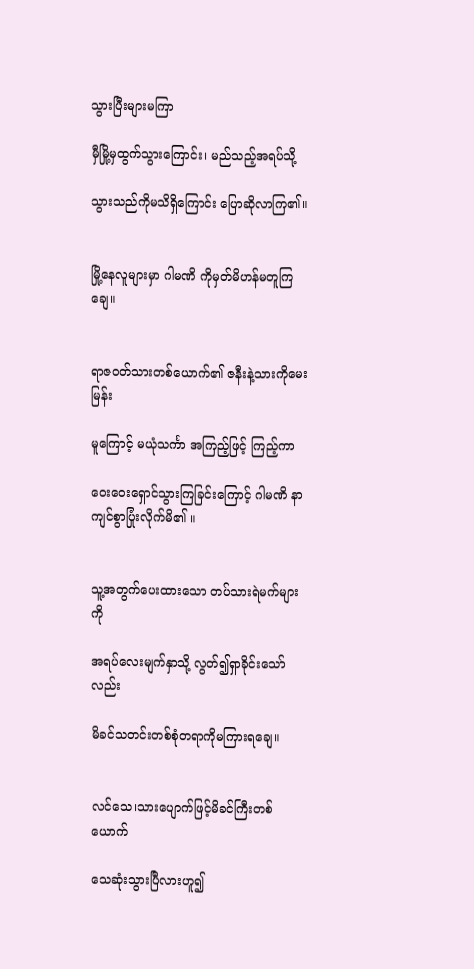သွားပြီးများမကြာ

မှီမြို့မှထွက်သွားကြောင်း၊ မည်သည့်အရပ်သို့

သွားသည်ကိုမသိရှိကြောင်း ပြောဆိုလာကြ၏။


မြို့နေလူများမှာ ဂါမဏိ ကိုမှတ်မိဟန်မတူကြချေ။


ရာဇဝတ်သားတစ်ယောက်၏ ဇနီးနဲ့သားကိုမေးမြန်း

မူကြောင့် မယုံသင်္ကာ အကြည့်ဖြင့် ကြည့်ကာ

ဝေးဝေးရှောင်သွားကြခြင်းကြောင့် ဂါမဏိ နာကျင်စွာပြုံးလိုက်မိ၏ ။


သူ့အတွက်ပေးထားသော တပ်သားရဲမက်များကို

အရပ်လေးမျက်နှာသို့ လွတ်၍ရှာခိုင်းသော်လည်း

မိခင်သတင်းတစ်စုံတရာကိုမကြားရချေ။


လင်သေ၊သားပျောက်ဖြင့်မိခင်ကြီးတစ်ယောက်

သေဆုံးသွားပြီလားဟူ၍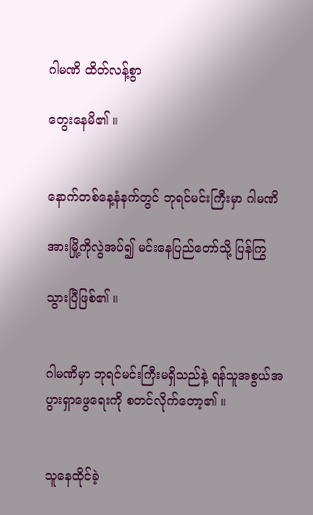ဂါမဏိ ထိတ်လန့်စွာ

တွေးနေမိ၏ ။


နောက်တစ်နေ့နံနက်တွင် ဘုရင်မင်းကြီးမှာ ဂါမဏိ

အားမြို့ကိုလွဲအပ်၍ မင်းနေပြည်တော်သို့ ပြန်ကြွ

သွားပြီဖြစ်၏ ။


ဂါမဏိမှာ ဘုရင်မင်းကြီးမရှိသည်နဲ့ ရန်သူအစွယ်အပွားရှာဖွေရေးကို စတင်လိုက်တော့၏ ။


သူနေထိုင်ခဲ့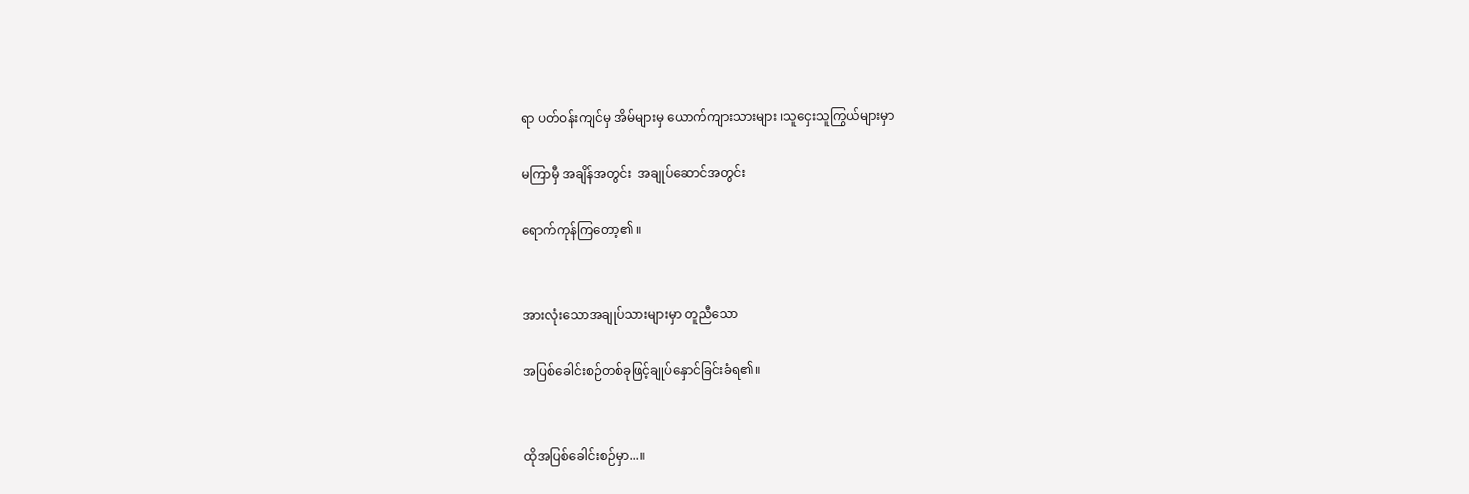ရာ ပတ်ဝန်းကျင်မှ အိမ်များမှ ယောက်ကျားသားများ ၊သူငှေးသူကြွယ်များမှာ

မကြာမှီ အချိန်အတွင်း  အချုပ်ဆောင်အတွင်း

ရောက်ကုန်ကြတော့၏ ။


အားလုံးသောအချုပ်သားများမှာ တူညီသော

အပြစ်ခေါင်းစဉ်တစ်ခုဖြင့်ချုပ်နှောင်ခြင်းခံရ၏။


ထိုအပြစ်ခေါင်းစဉ်မှာ...။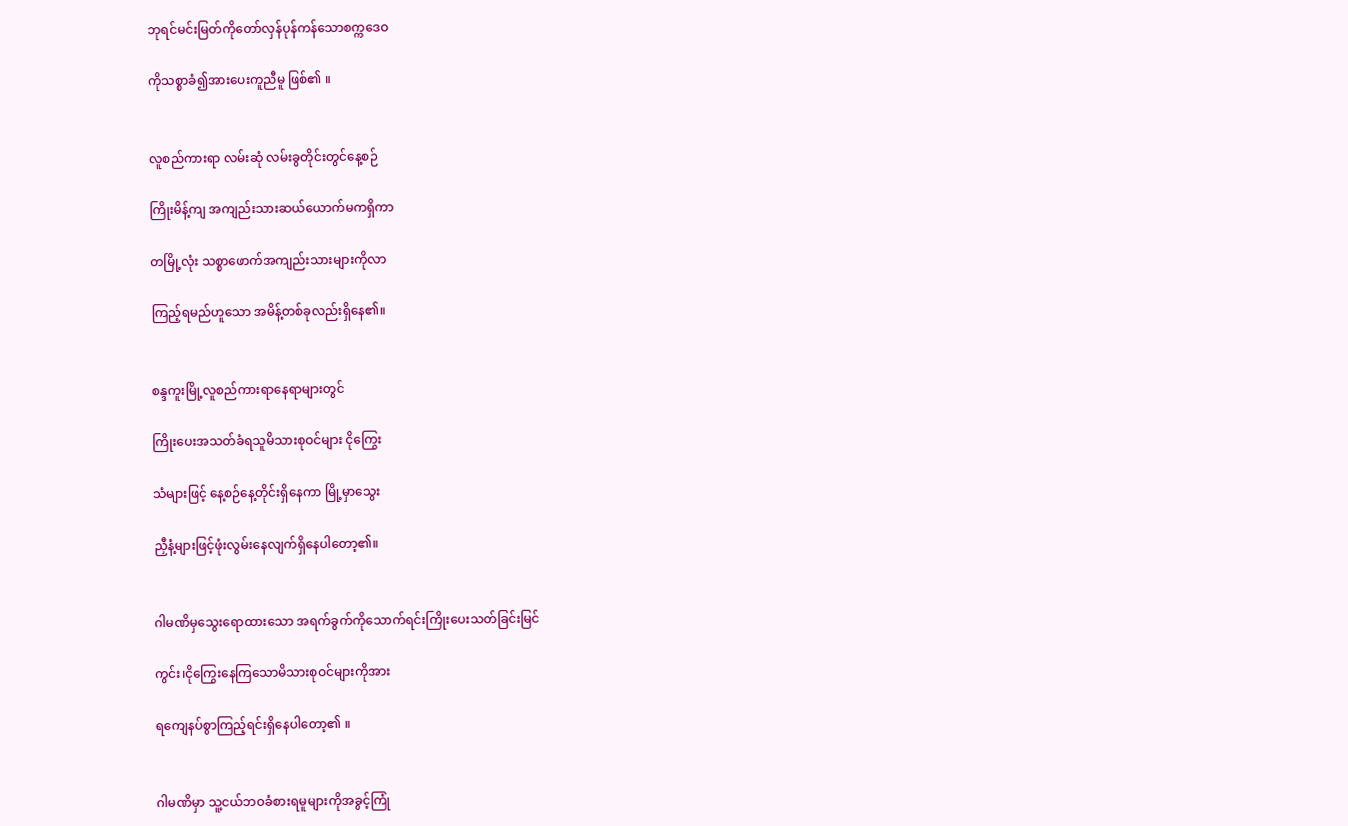ဘုရင်မင်းမြတ်ကိုတော်လှန်ပုန်ကန်သောစက္ကဒေဝ

ကိုသစ္စာခံ၍အားပေးကူညီမူ ဖြစ်၏ ။


လူစည်ကားရာ လမ်းဆုံ လမ်းခွတိုင်းတွင်နေ့စဉ်

ကြိုးမိန့်ကျ အကျည်းသားဆယ်ယောက်မကရှိကာ

တမြို့လုံး သစ္စာဖောက်အကျည်းသားများကိုလာ

ကြည့်ရမည်ဟူသော အမိန့်တစ်ခုလည်းရှိနေ၏။


စန္ဒကူးမြို့လူစည်ကားရာနေရာများတွင်

ကြိုးပေးအသတ်ခံရသူမိသားစုဝင်များ ငိုကြွေး

သံများဖြင့် နေ့စဉ်နေ့တိုင်းရှိနေကာ မြို့မှာသွေး

ညှီနံ့များဖြင့်ဖုံးလွမ်းနေလျက်ရှိနေပါတော့၏။


ဂါမဏိမှသွေးရောထားသော အရက်ခွက်ကိုသောက်ရင်းကြိုးပေးသတ်ခြင်းမြင်

ကွင်း၊ငိုကြွေးနေကြသောမိသားစုဝင်များကိုအား

ရကျေနပ်စွာကြည့်ရင်းရှိနေပါတော့၏ ။


ဂါမဏိမှာ သူ့ငယ်ဘဝခံစားရမူများကိုအခွင့်ကြုံ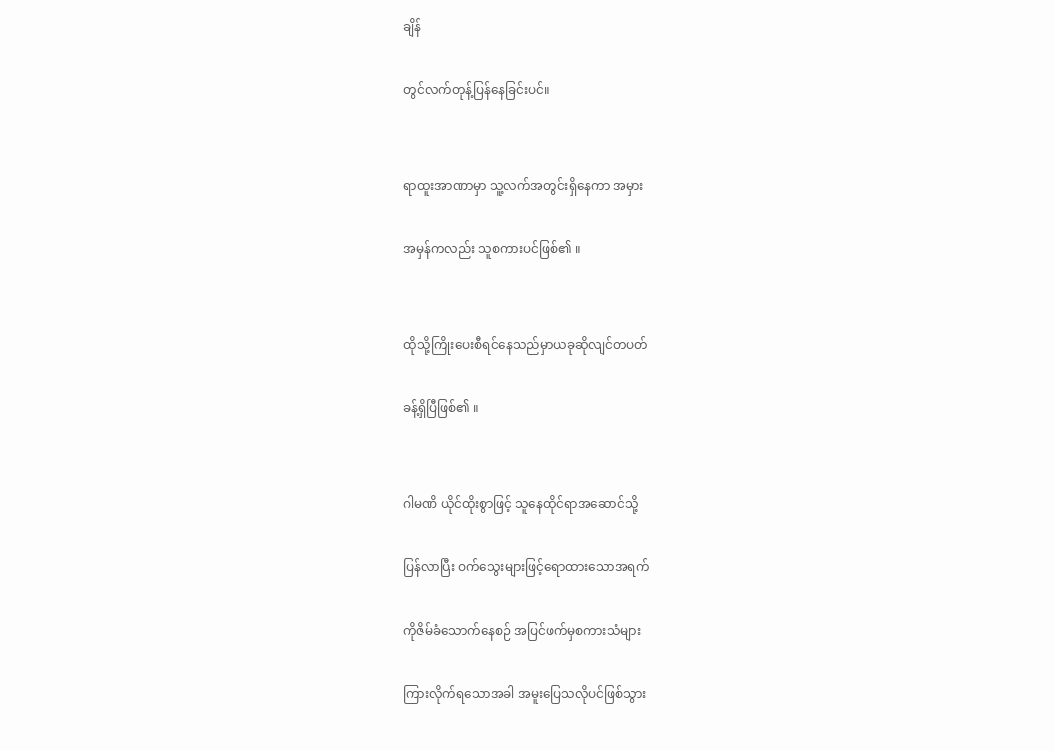ချိန်

တွင်လက်တုန့်ပြန်နေခြင်းပင်။


ရာထူးအာဏာမှာ သူ့လက်အတွင်းရှိနေကာ အမှား

အမှန်ကလည်း သူစကားပင်ဖြစ်၏ ။


ထိုသို့ကြိုးပေးစီရင်နေသည်မှာယခုဆိုလျင်တပတ်

ခန့်ရှိပြီဖြစ်၏ ။


ဂါမဏိ ယိုင်ထိုးစွာဖြင့် သူနေထိုင်ရာအဆောင်သို့

ပြန်လာပြီး ဝက်သွေးများဖြင့်ရောထားသောအရက်

ကိုဇိမ်ခံသောက်နေစဉ် အပြင်ဖက်မှစကားသံများ

ကြားလိုက်ရသောအခါ အမူးပြေသလိုပင်ဖြစ်သွား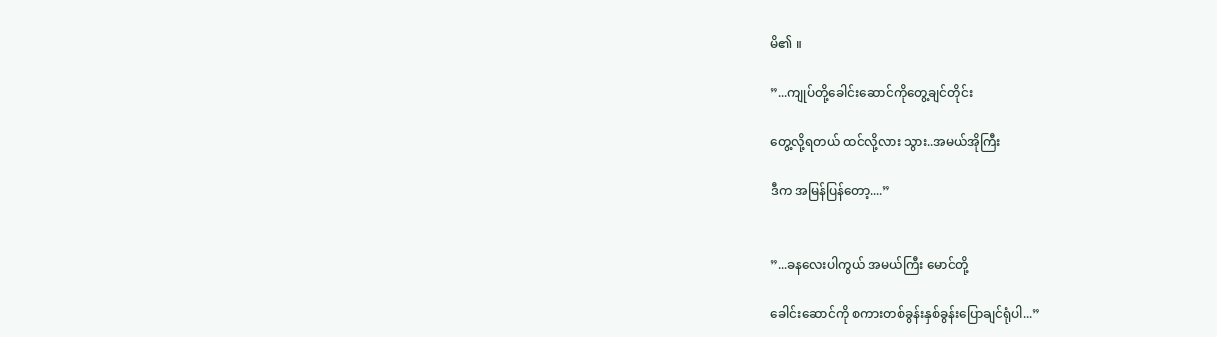မိ၏ ။

”...ကျုပ်တို့ခေါင်းဆောင်ကိုတွေ့ချင်တိုင်း

တွေ့လို့ရတယ် ထင်လို့လား သွား..အမယ်အိုကြီး

ဒီက အမြန်ပြန်တော့....”


”...ခနလေးပါကွယ် အမယ်ကြီး မောင်တို့

ခေါင်းဆောင်ကို စကားတစ်ခွန်းနှစ်ခွန်းပြောချင်ရုံပါ...”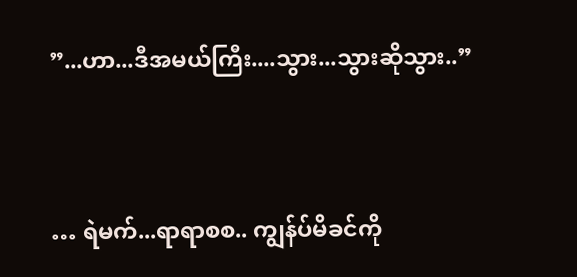”...ဟာ...ဒီအမယ်ကြီး....သွား...သွားဆိုသွား..”


… ရဲမက်...ရာရာစစ.. ကျွန်ပ်မိခင်ကို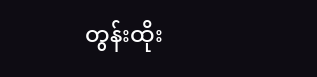တွန်းထိုး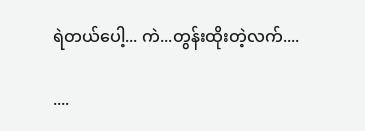ရဲတယ်ပေါ့... ကဲ...တွန်းထိုးတဲ့လက်....

....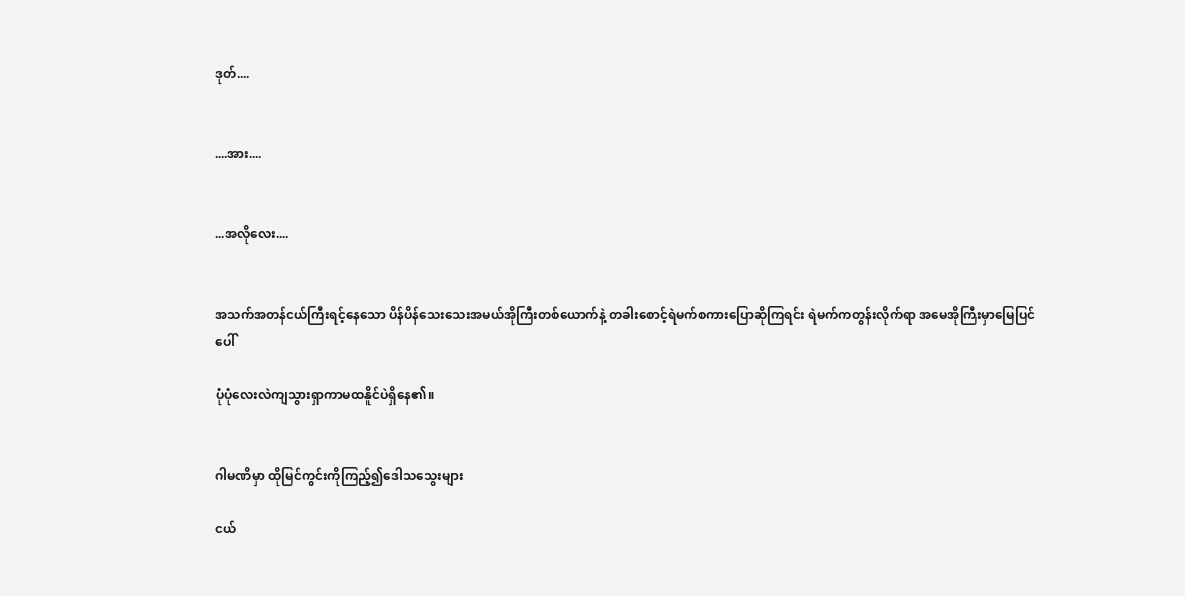ဒုတ်....


....အား....


...အလိုလေး....


အသက်အတန်ငယ်ကြီးရင့်နေသော ပိန်ပိန်သေးသေးအမယ်အိုကြီးတစ်ယောက်နဲ့ တခါးစောင့်ရဲမက်စကားပြောဆိုကြရင်း ရဲမက်ကတွန်းလိုက်ရာ အမေအိုကြီးမှာမြေပြင်ပေါ်

ပုံပုံလေးလဲကျသွားရှာကာမထနိူင်ပဲရှိနေ၏။


ဂါမဏိမှာ ထိုမြင်ကွင်းကိုကြည့်၍ဒေါသသွေးများ

ငယ်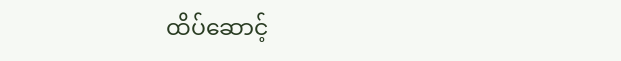ထိပ်ဆောင့်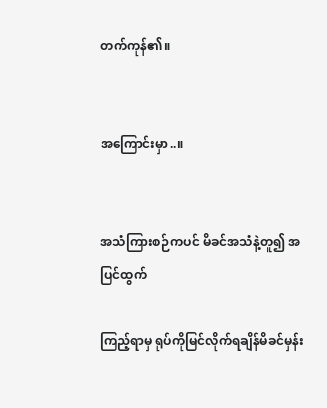တက်ကုန်၏။


အကြောင်းမှာ..။


အသံကြားစဉ်ကပင် မိခင်အသံနဲ့တူ၍ အပြင်ထွက်

ကြည့်ရာမှ ရုပ်ကိုမြင်လိုက်ရချိန်မိခင်မှန်း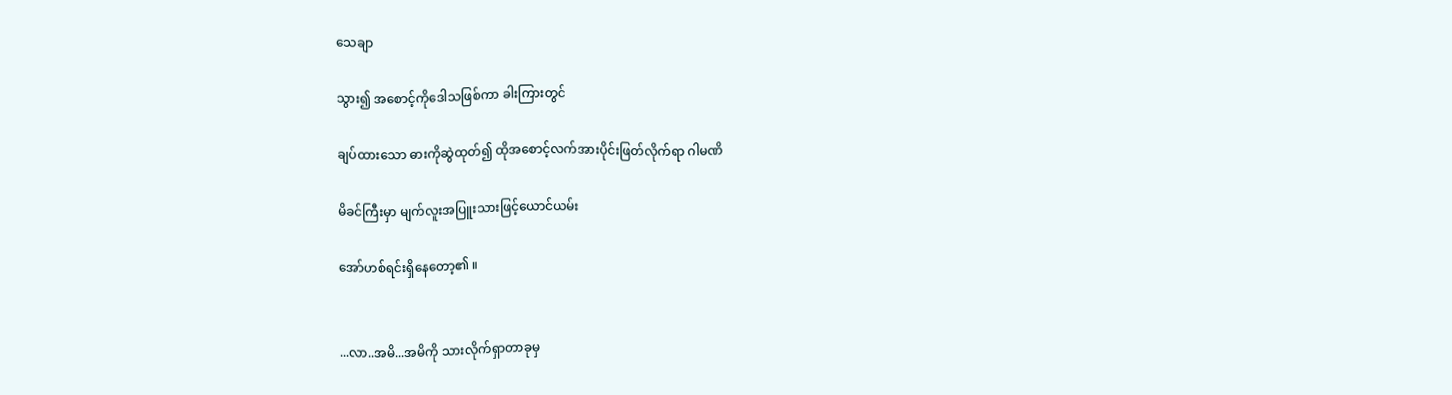သေချာ

သွား၍ အစောင့်ကိုဒေါသဖြစ်ကာ ခါးကြားတွင်

ချပ်ထားသော ဓားကိုဆွဲထုတ်၍ ထိုအစောင့်လက်အားပိုင်းဖြတ်လိုက်ရာ ဂါမဏိ

မိခင်ကြီးမှာ မျက်လူးအပြူးသားဖြင့်ယောင်ယမ်း

အော်ဟစ်ရင်းရှိနေတော့၏ ။


...လာ..အမိ...အမိကို သားလိုက်ရှာတာခုမှ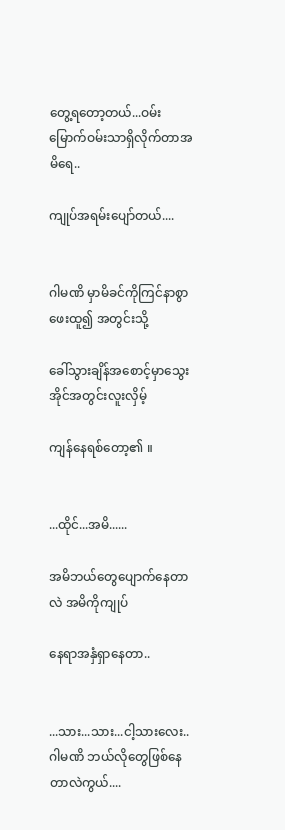တွေ့ရတော့တယ်...ဝမ်းမြောက်ဝမ်းသာရှိလိုက်တာအမိရေ..

ကျုပ်အရမ်းပျော်တယ်....


ဂါမဏိ မှာမိခင်ကိုကြင်နာစွာဖေးထူ၍ အတွင်းသို့

ခေါ်သွားချိန်အစောင့်မှာသွေးအိုင်အတွင်းလူးလှိမ့်

ကျန်နေရစ်တော့၏ ။


...ထိုင်...အမိ......

အမိဘယ်တွေပျောက်နေတာလဲ အမိကိုကျုပ်

နေရာအနှံရှာနေတာ..


...သား...သား...ငါ့သားလေး..ဂါမဏိ ဘယ်လိုတွေဖြစ်နေတာလဲကွယ်....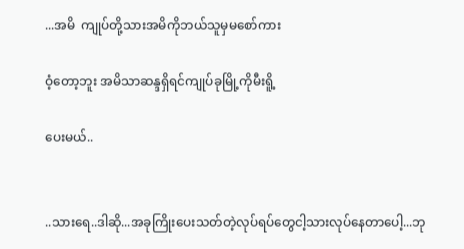...အမိ  ကျုပ်တို့သားအမိကိုဘယ်သူမှမစော်ကား

ဝံ့တော့ဘူး အမိသာဆန္ဒရှိရင်ကျုပ်ခုမြို့ကိုမီးရိူ့

ပေးမယ်..


..သားရေ..ဒါဆို...အခုကြိုးပေးသတ်တဲ့လုပ်ရပ်တွေငါ့သားလုပ်နေတာပေါ့...ဘု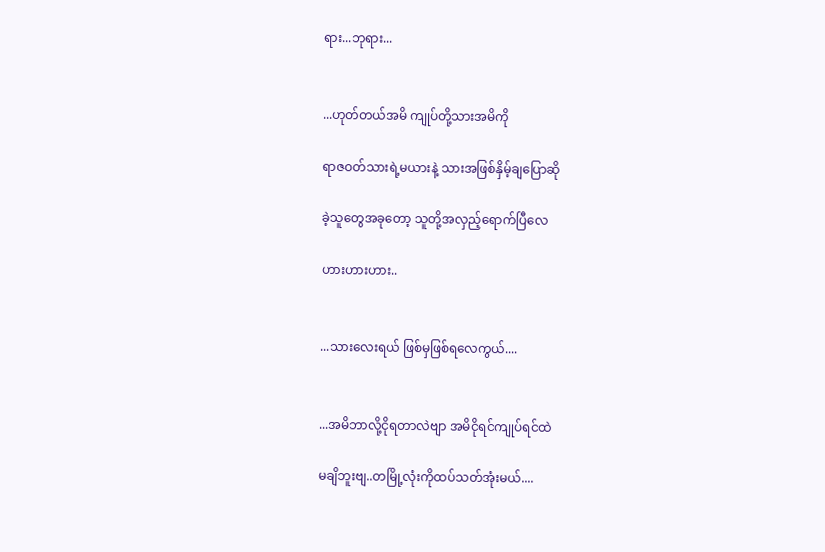ရား...ဘုရား...


...ဟုတ်တယ်အမိ ကျုပ်တို့သားအမိကို

ရာဇဝတ်သားရဲ့မယားနဲ့ သားအဖြစ်နှိမ့်ချပြောဆို

ခဲ့သူတွေအခုတော့ သူတို့အလှည့်ရောက်ပြီလေ

ဟားဟားဟား..


...သားလေးရယ် ဖြစ်မှဖြစ်ရလေကွယ်....


...အမိဘာလို့ငိုရတာလဲဗျာ အမိငိုရင်ကျုပ်ရင်ထဲ

မချိဘူးဗျ..တမြို့လုံးကိုထပ်သတ်အုံးမယ်....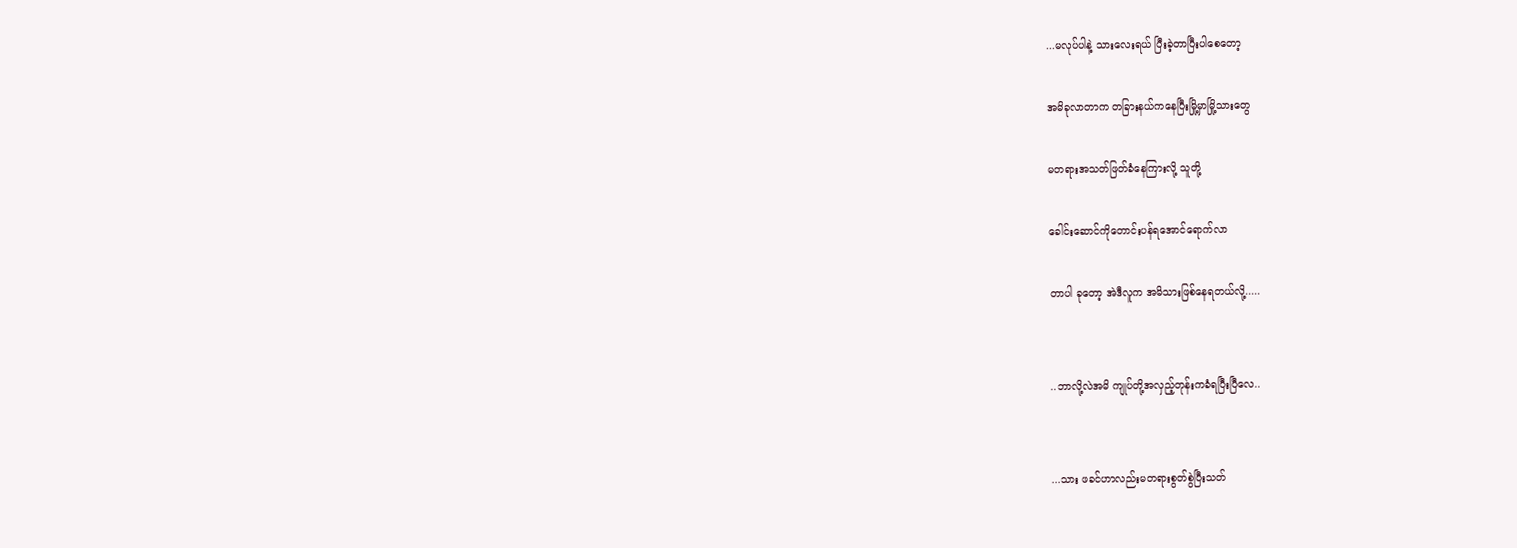...မလုပ်ပါနဲ့ သားလေးရယ် ပြီးခဲ့တာပြီးပါစေတော့

အမိခုလာတာက တခြားနယ်ကနေပြီးမြို့မှာမြို့သားတွေ

မတရားအသတ်ဖြတ်ခံနေကြားလို့ သူတို့

ခေါင်းဆောင်ကိုတောင်းပန်ရအောင်ရောက်လာ

တာပါ ခုတော့ အဲဒီလူက အမိသားဖြစ်နေရတယ်လို့.....


..ဘာလို့လဲအမိ ကျုပ်တို့အလှည့်တုန်းကခံရပြီးပြီလေ..


...သား ဖခင်ဟာလည်းမတရားစွတ်စွဲပြီးသတ်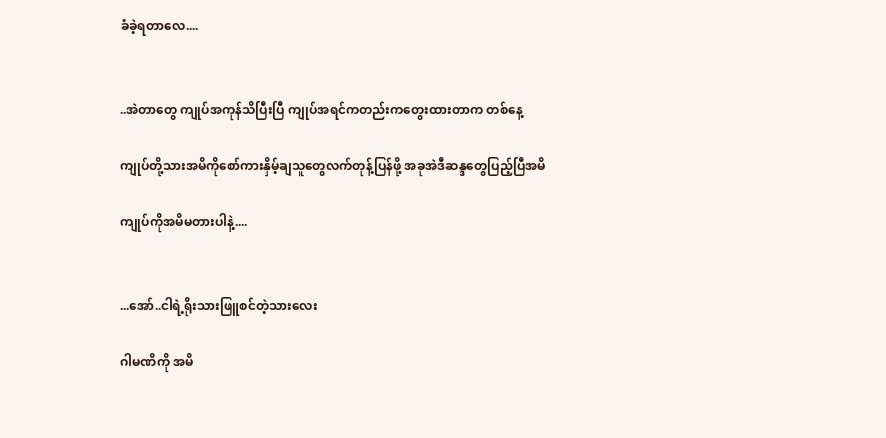ခံခဲ့ရတာလေ....


..အဲတာတွေ ကျုပ်အကုန်သိပြီးပြီ ကျုပ်အရင်ကတည်းကတွေးထားတာက တစ်နေ့

ကျုပ်တို့သားအမိကိုစော်ကားနှိမ့်ချသူတွေလက်တုန့်ပြန်ဖို့ အခုအဲဒီဆန္ဒတွေပြည့်ပြီအမိ

ကျုပ်ကိုအမိမတားပါနဲ့....


...အော်..ငါရဲ့ရိုးသားဖြူစင်တဲ့သားလေး

ဂါမဏိကို အမိ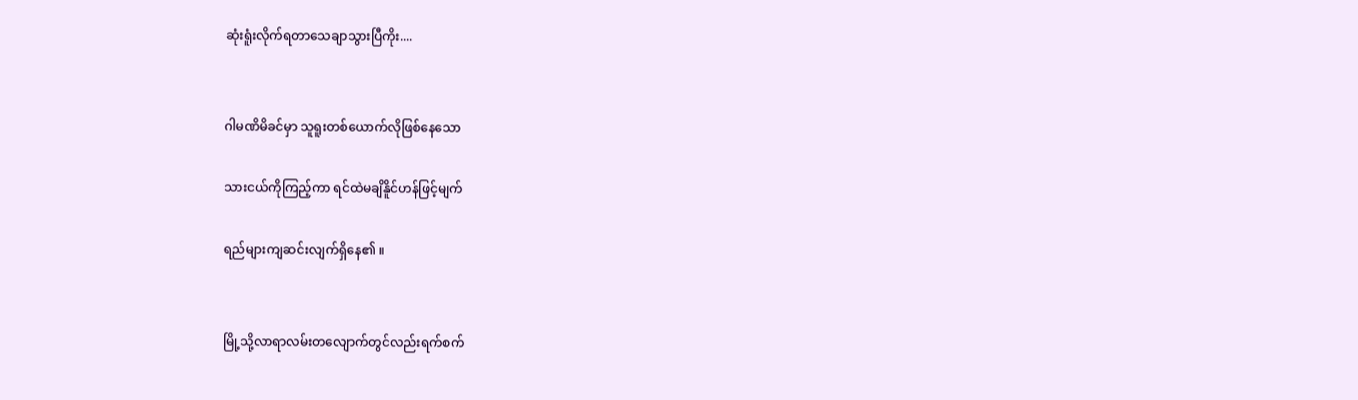ဆုံးရူံးလိုက်ရတာသေချာသွားပြီကိုး....


ဂါမဏိမိခင်မှာ သူရူးတစ်ယောက်လိုဖြစ်နေသော

သားငယ်ကိုကြည့်ကာ ရင်ထဲမချိနိူင်ဟန်ဖြင့်မျက်

ရည်များကျဆင်းလျက်ရှိနေ၏ ။


မြို့သို့လာရာလမ်းတလျောက်တွင်လည်းရက်စက်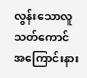လွန်းသောလူသတ်ကောင်အကြောင်းနား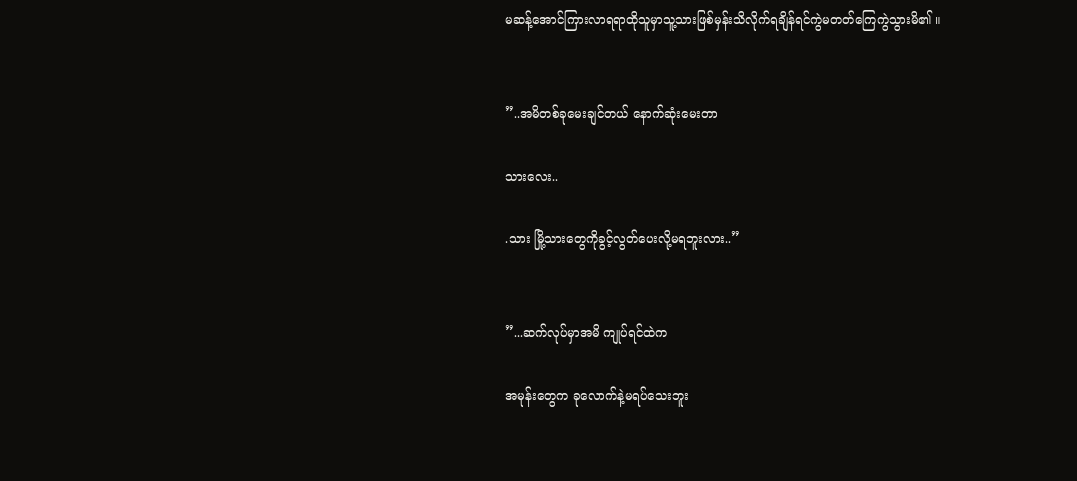မဆန့်အောင်ကြားလာရရာထိုသူမှာသူ့သားဖြစ်မှန်းသိလိုက်ရချိန်ရင်ကွဲမတတ်ကြေကွဲသွားမိ၏ ။


”..အမိတစ်ခုမေးချင်တယ် နောက်ဆုံးမေးတာ

သားလေး..

.သား မြို့သားတွေကိုခွင့်လွတ်ပေးလို့မရဘူးလား..”


”...ဆက်လုပ်မှာအမိ ကျုပ်ရင်ထဲက

အမုန်းတွေက ခုလောက်နဲ့မရပ်သေးဘူး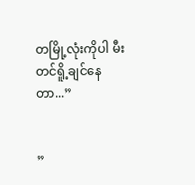တမြို့လုံးကိုပါ မီးတင်ရိူ့ချင်နေတာ...”


”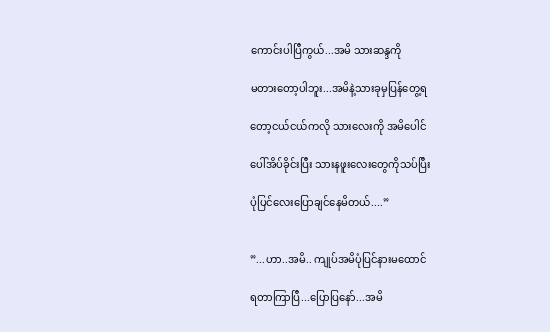ကောင်းပါပြီကွယ်...အမိ သားဆန္ဒကို

မတားတော့ပါဘူး...အမိနဲ့သားခုမှပြန်တွေ့ရ

တော့ငယ်ငယ်ကလို သားလေးကို အမိပေါင်

ပေါ်အိပ်ခိုင်းပြီး သားနဖူးလေးတွေကိုသပ်ပြီး

ပုံပြင်လေးပြောချင်နေမိတယ်....”


”...ဟာ..အမိ.. ကျုပ်အမိပုံပြင်နားမထောင်

ရတာကြာပြီ...ပြောပြနော်...အမိ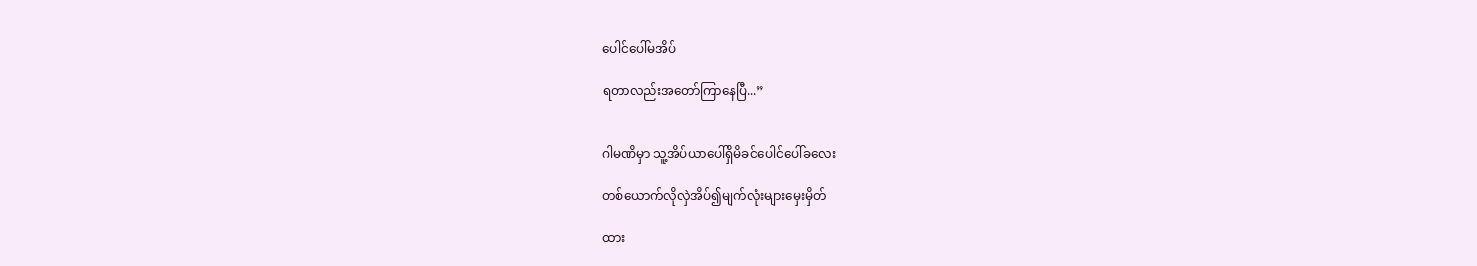ပေါင်ပေါ်မအိပ်

ရတာလည်းအတော်ကြာနေပြီ...”


ဂါမဏိမှာ သူ့အိပ်ယာပေါ်ရှိမိခင်ပေါင်ပေါ်ခလေး

တစ်ယောက်လိုလှဲအိပ်၍မျက်လုံးများမှေးမှိတ်

ထား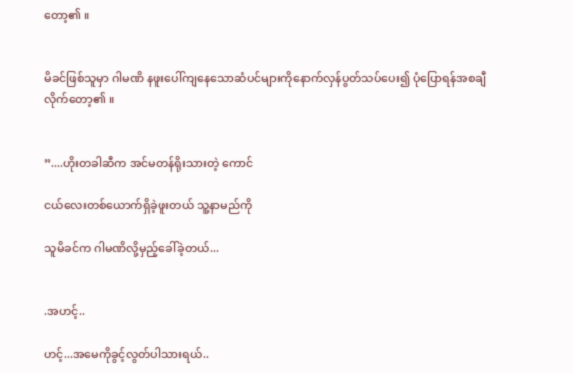တော့၏ ။


မိခင်ဖြစ်သူမှာ ဂါမဏိ နဖူးပေါ်ကျနေသောဆံပင်များကိုနောက်လှန်ပွတ်သပ်ပေး၍ ပုံပြောရန်အစချီလိုက်တော့၏ ။


”....ဟိုးတခါဆီက အင်မတန်ရိုးသားတဲ့ ကောင်

ငယ်လေးတစ်ယောက်ရှိခဲ့ဖူးတယ် သူ့နာမည်ကို

သူမိခင်က ဂါမဏိလို့မှည့်ခေါ်ခဲ့တယ်...


.အဟင့်..

ဟင့်...အမေကိုခွင့်လွတ်ပါသားရယ်..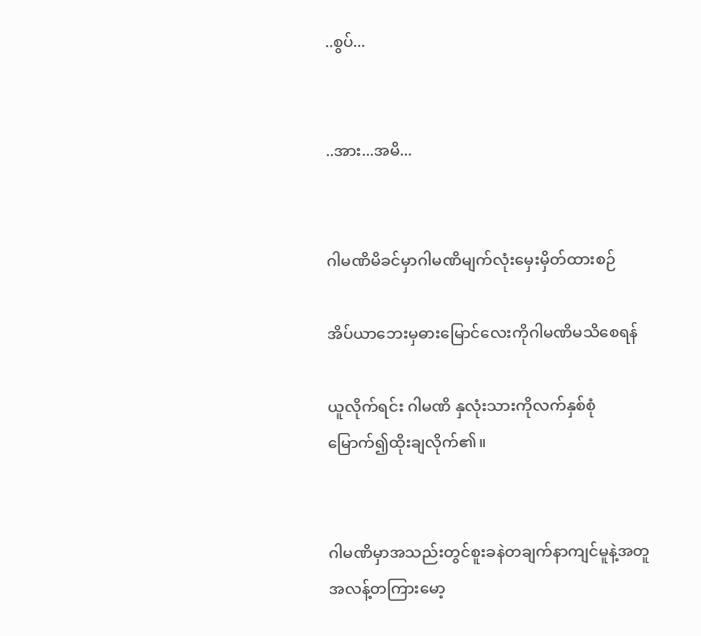..စွပ်...


..အား...အမိ...


ဂါမဏိမိခင်မှာဂါမဏိမျက်လုံးမှေးမှိတ်ထားစဉ်

အိပ်ယာဘေးမှဓားမြောင်လေးကိုဂါမဏိမသိစေရန်

ယူလိုက်ရင်း ဂါမဏိ နှလုံးသားကိုလက်နှစ်စုံမြောက်၍ထိုးချလိုက်၏။


ဂါမဏိမှာအသည်းတွင်စူးခနဲတချက်နာကျင်မူနဲ့အတူအလန့်တကြားမော့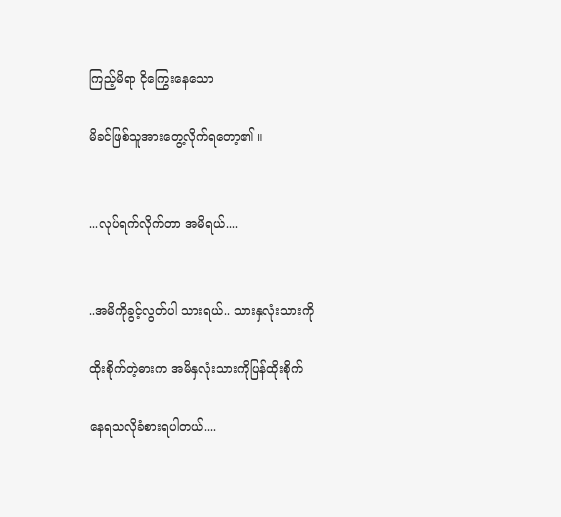ကြည့်မိရာ ငိုကြွေးနေသော

မိခင်ဖြစ်သူအားတွေ့လိုက်ရတော့၏ ။


...လုပ်ရက်လိုက်တာ အမိရယ်....


..အမိကိုခွင့်လွတ်ပါ သားရယ်.. သားနှလုံးသားကို

ထိုးစိုက်တဲ့ဓားက အမိနှလုံးသားကိုပြန်ထိုးစိုက်

နေရသလိုခံစားရပါတယ်....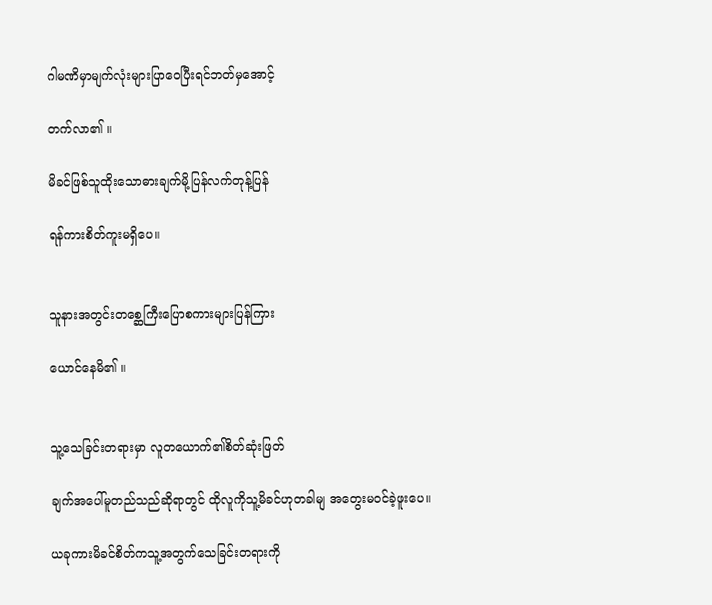ဂါမဏိမှာမျက်လုံးများပြာဝေပြီးရင်ဘတ်မှအောင့်

တက်လာ၏ ။

မိခင်ဖြစ်သူထိုးသောဓားချက်မို့ပြန်လက်တုန့်ပြန်

ရန်ကားစိတ်ကူးမရှိပေ။


သူနားအတွင်းတစ္ဆေကြီးပြောစကားများပြန်ကြား

ယောင်နေမိ၏ ။


သူ့သေခြင်းတရားမှာ လူတယောက်၏စိတ်ဆုံးဖြတ်

ချက်အပေါ်မူတည်သည်ဆိုရာတွင် ထိုလူကိုသူ့မိခင်ဟုတခါမျ အတွေးမဝင်ခဲ့ဖူးပေ။

ယခုကားမိခင်စိတ်ကသူ့အတွက်သေခြင်းတရားကို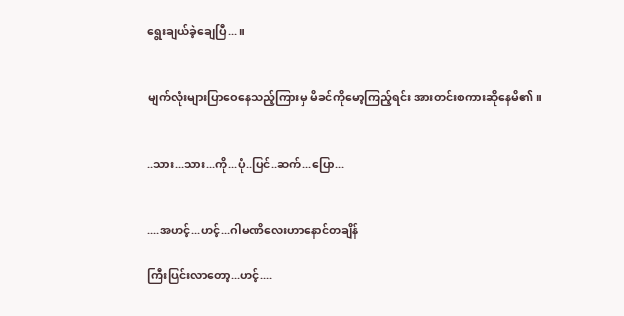ရွေးချယ်ခဲ့ချေပြီ...။


မျက်လုံးများပြာဝေနေသည့်ကြားမှ မိခင်ကိုမော့ကြည့်ရင်း အားတင်းစကားဆိုနေမိ၏။


..သား...သား...ကို...ပုံ..ပြင်..ဆက်...ပြော...


....အဟင့်...ဟင့်...ဂါမဏိလေးဟာနောင်တချိန်

ကြီးပြင်းလာတော့...ဟင့်....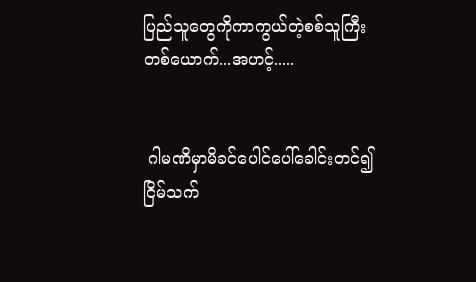ပြည်သူတွေကိုကာကွယ်တဲ့စစ်သူကြီးတစ်ယောက်...အဟင့်.....


 ဂါမဏိမှာမိခင်ပေါင်ပေါ်ခေါင်းတင်၍ငြိမ်သက်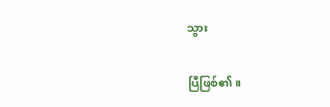သွား

ပြီဖြစ်၏။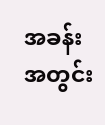အခန်းအတွင်း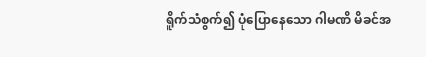ရိူက်သံစွက်၍ ပုံပြောနေသော ဂါမဏိ မိခင်အ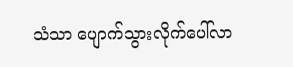သံသာ ပျောက်သွားလိုက်ပေါ်လာ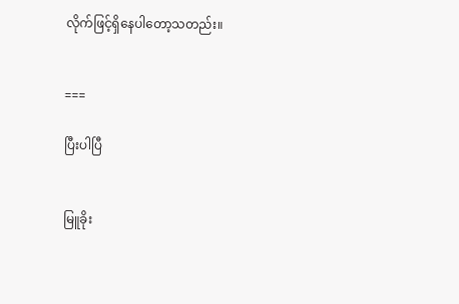လိုက်ဖြင့်ရှိနေပါတော့သတည်း။


===

ပြီးပါပြီ


မြူခိုး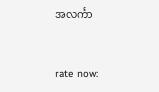အလင်္ကာ


rate now: